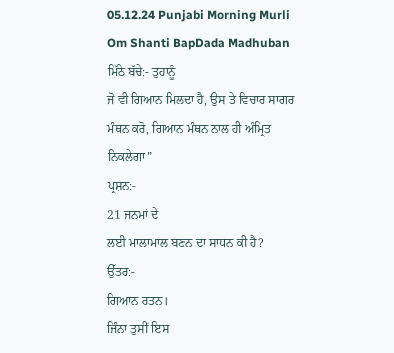05.12.24 Punjabi Morning Murli Om Shanti BapDada Madhuban
ਮਿੱਠੇ ਬੱਚੇ:- ਤੁਹਾਨੂੰ
ਜੋ ਵੀ ਗਿਆਨ ਮਿਲਦਾ ਹੈ, ਉਸ ਤੇ ਵਿਚਾਰ ਸਾਗਰ ਮੰਥਨ ਕਰੋ, ਗਿਆਨ ਮੰਥਨ ਨਾਲ ਹੀ ਅੰਮ੍ਰਿਤ ਨਿਕਲੇਗਾ”
ਪ੍ਰਸ਼ਨ:-
21 ਜਨਮਾਂ ਦੇ
ਲਈ ਮਾਲਾਮਾਲ ਬਣਨ ਦਾ ਸਾਧਨ ਕੀ ਹੈ?
ਉੱਤਰ:-
ਗਿਆਨ ਰਤਨ।
ਜਿੰਨਾ ਤੁਸੀਂ ਇਸ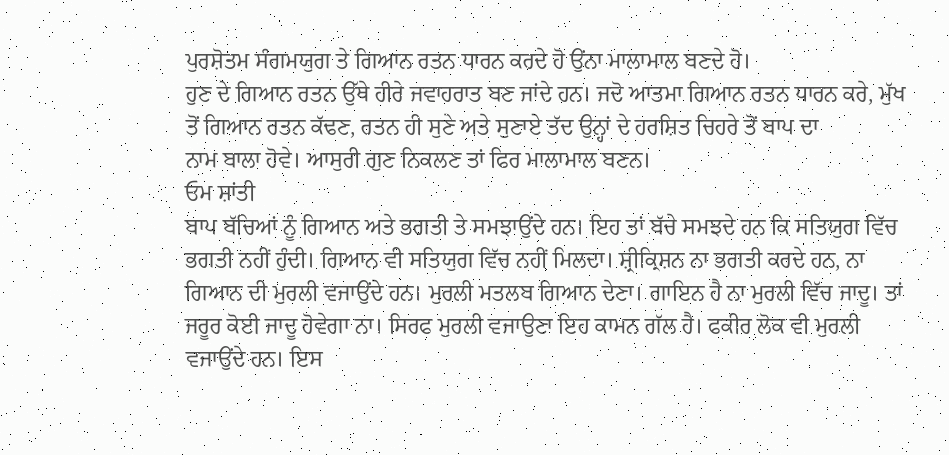ਪੁਰਸ਼ੋਤਮ ਸੰਗਮਯੁਗ ਤੇ ਗਿਆਨ ਰਤਨ ਧਾਰਨ ਕਰਦੇ ਹੋ ਉਂਨਾ ਮਾਲਾਮਾਲ ਬਣਦੇ ਹੋ।
ਹੁਣ ਦੇ ਗਿਆਨ ਰਤਨ ਉੱਥੇ ਹੀਰੇ ਜਵਾਹਰਾਤ ਬਣ ਜਾਂਦੇ ਹਨ। ਜਦੋ ਆਤਮਾ ਗਿਆਨ ਰਤਨ ਧਾਰਨ ਕਰੇ, ਮੁੱਖ
ਤੋਂ ਗਿਆਨ ਰਤਨ ਕੱਢਣ, ਰਤਨ ਹੀ ਸੁਣੇ ਅਤੇ ਸੁਣਾਏ ਤੱਦ ਉਨ੍ਹਾਂ ਦੇ ਹਰਸ਼ਿਤ ਚਿਹਰੇ ਤੋਂ ਬਾਪ ਦਾ
ਨਾਮ ਬਾਲਾ ਹੋਵੇ। ਆਸੁਰੀ ਗੁਣ ਨਿਕਲਣ ਤਾਂ ਫਿਰ ਮਾਲਾਮਾਲ ਬਣਨ।
ਓਮ ਸ਼ਾਂਤੀ
ਬਾਪ ਬੱਚਿਆਂ ਨੂੰ ਗਿਆਨ ਅਤੇ ਭਗਤੀ ਤੇ ਸਮਝਾਉਂਦੇ ਹਨ। ਇਹ ਤਾਂ ਬੱਚੇ ਸਮਝਦੇ ਹਨ ਕਿ ਸਤਿਯੁਗ ਵਿੱਚ
ਭਗਤੀ ਨਹੀਂ ਹੁੰਦੀ। ਗਿਆਨ ਵੀ ਸਤਿਯੁਗ ਵਿੱਚ ਨਹੀਂ ਮਿਲਦਾ। ਸ਼੍ਰੀਕ੍ਰਿਸ਼ਨ ਨਾ ਭਗਤੀ ਕਰਦੇ ਹਨ, ਨਾ
ਗਿਆਨ ਦੀ ਮੁਰਲੀ ਵਜਾਉਂਦੇ ਹਨ। ਮੁਰਲੀ ਮਤਲਬ ਗਿਆਨ ਦੇਣਾ। ਗਾਇਨ ਹੈ ਨਾ ਮੁਰਲੀ ਵਿੱਚ ਜਾਦੂ। ਤਾਂ
ਜਰੂਰ ਕੋਈ ਜਾਦੂ ਹੋਵੇਗਾ ਨਾ। ਸਿਰਫ ਮੁਰਲੀ ਵਜਾਉਣਾ ਇਹ ਕਾਮਨ ਗੱਲ ਹੈ। ਫਕੀਰ ਲੋਕ ਵੀ ਮੁਰਲੀ
ਵਜਾਉਂਦੇ ਹਨ। ਇਸ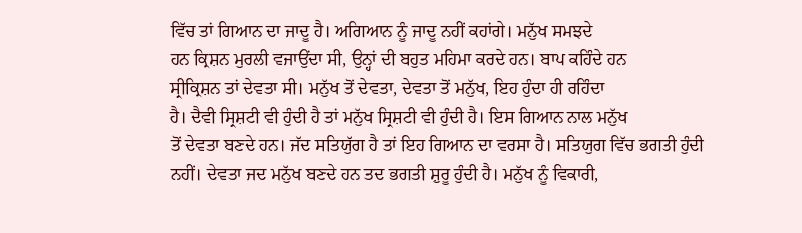ਵਿੱਚ ਤਾਂ ਗਿਆਨ ਦਾ ਜਾਦੂ ਹੈ। ਅਗਿਆਨ ਨੂੰ ਜਾਦੂ ਨਹੀਂ ਕਹਾਂਗੇ। ਮਨੁੱਖ ਸਮਝਦੇ
ਹਨ ਕ੍ਰਿਸ਼ਨ ਮੁਰਲੀ ਵਜਾਉਂਦਾ ਸੀ, ਉਨ੍ਹਾਂ ਦੀ ਬਹੁਤ ਮਹਿਮਾ ਕਰਦੇ ਹਨ। ਬਾਪ ਕਹਿੰਦੇ ਹਨ
ਸ੍ਰੀਕ੍ਰਿਸ਼ਨ ਤਾਂ ਦੇਵਤਾ ਸੀ। ਮਨੁੱਖ ਤੋਂ ਦੇਵਤਾ, ਦੇਵਤਾ ਤੋਂ ਮਨੁੱਖ, ਇਹ ਹੁੰਦਾ ਹੀ ਰਹਿੰਦਾ
ਹੈ। ਦੈਵੀ ਸ੍ਰਿਸ਼ਟੀ ਵੀ ਹੁੰਦੀ ਹੈ ਤਾਂ ਮਨੁੱਖ ਸ੍ਰਿਸ਼ਟੀ ਵੀ ਹੁੰਦੀ ਹੈ। ਇਸ ਗਿਆਨ ਨਾਲ ਮਨੁੱਖ
ਤੋਂ ਦੇਵਤਾ ਬਣਦੇ ਹਨ। ਜੱਦ ਸਤਿਯੁੱਗ ਹੈ ਤਾਂ ਇਹ ਗਿਆਨ ਦਾ ਵਰਸਾ ਹੈ। ਸਤਿਯੁਗ ਵਿੱਚ ਭਗਤੀ ਹੁੰਦੀ
ਨਹੀਂ। ਦੇਵਤਾ ਜਦ ਮਨੁੱਖ ਬਣਦੇ ਹਨ ਤਦ ਭਗਤੀ ਸ਼ੁਰੂ ਹੁੰਦੀ ਹੈ। ਮਨੁੱਖ ਨੂੰ ਵਿਕਾਰੀ,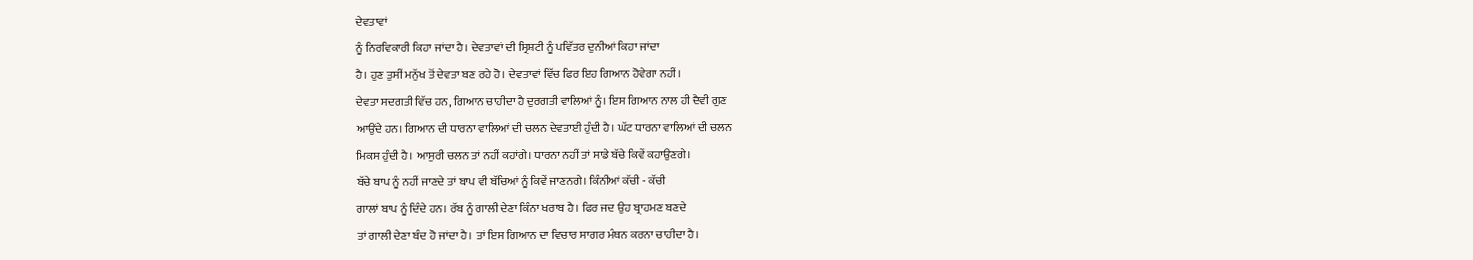ਦੇਵਤਾਵਾਂ
ਨੂੰ ਨਿਰਵਿਕਾਰੀ ਕਿਹਾ ਜਾਂਦਾ ਹੈ। ਦੇਵਤਾਵਾਂ ਦੀ ਸ੍ਰਿਸ਼ਟੀ ਨੂੰ ਪਵਿੱਤਰ ਦੁਨੀਆਂ ਕਿਹਾ ਜਾਂਦਾ
ਹੈ। ਹੁਣ ਤੁਸੀਂ ਮਨੁੱਖ ਤੋਂ ਦੇਵਤਾ ਬਣ ਰਹੇ ਹੋ। ਦੇਵਤਾਵਾਂ ਵਿੱਚ ਫਿਰ ਇਹ ਗਿਆਨ ਹੋਵੇਗਾ ਨਹੀਂ।
ਦੇਵਤਾ ਸਦਗਤੀ ਵਿੱਚ ਹਨ, ਗਿਆਨ ਚਾਹੀਦਾ ਹੈ ਦੁਰਗਤੀ ਵਾਲਿਆਂ ਨੂੰ। ਇਸ ਗਿਆਨ ਨਾਲ ਹੀ ਦੈਵੀ ਗੁਣ
ਆਉਂਦੇ ਹਨ। ਗਿਆਨ ਦੀ ਧਾਰਨਾ ਵਾਲਿਆਂ ਦੀ ਚਲਨ ਦੇਵਤਾਈ ਹੁੰਦੀ ਹੈ। ਘੱਟ ਧਾਰਨਾ ਵਾਲਿਆਂ ਦੀ ਚਲਨ
ਮਿਕਸ ਹੁੰਦੀ ਹੈ। ਆਸੁਰੀ ਚਲਨ ਤਾਂ ਨਹੀਂ ਕਹਾਂਗੇ। ਧਾਰਨਾ ਨਹੀਂ ਤਾਂ ਸਾਡੇ ਬੱਚੇ ਕਿਵੇਂ ਕਹਾਉਣਗੇ।
ਬੱਚੇ ਬਾਪ ਨੂੰ ਨਹੀਂ ਜਾਣਦੇ ਤਾਂ ਬਾਪ ਵੀ ਬੱਚਿਆਂ ਨੂੰ ਕਿਵੇਂ ਜਾਣਨਗੇ। ਕਿੰਨੀਆਂ ਕੱਚੀ - ਕੱਚੀ
ਗਾਲਾਂ ਬਾਪ ਨੂੰ ਦਿੰਦੇ ਹਨ। ਰੱਬ ਨੂੰ ਗਾਲੀ ਦੇਣਾ ਕਿੰਨਾ ਖਰਾਬ ਹੈ। ਫਿਰ ਜਦ ਉਹ ਬ੍ਰਾਹਮਣ ਬਣਦੇ
ਤਾਂ ਗਾਲੀ ਦੇਣਾ ਬੰਦ ਹੋ ਜਾਂਦਾ ਹੈ। ਤਾਂ ਇਸ ਗਿਆਨ ਦਾ ਵਿਚਾਰ ਸਾਗਰ ਮੰਥਨ ਕਰਨਾ ਚਾਹੀਦਾ ਹੈ।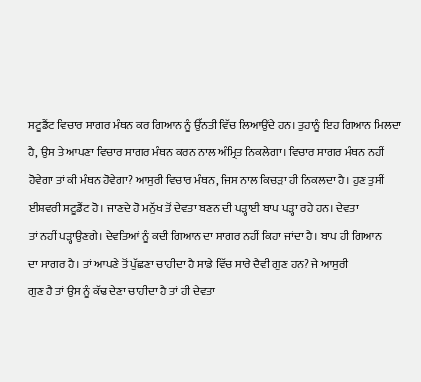ਸਟੂਡੈਂਟ ਵਿਚਾਰ ਸਾਗਰ ਮੰਥਨ ਕਰ ਗਿਆਨ ਨੂੰ ਉੱਨਤੀ ਵਿੱਚ ਲਿਆਉਂਦੇ ਹਨ। ਤੁਹਾਨੂੰ ਇਹ ਗਿਆਨ ਮਿਲਦਾ
ਹੈ, ਉਸ ਤੇ ਆਪਣਾ ਵਿਚਾਰ ਸਾਗਰ ਮੰਥਨ ਕਰਨ ਨਾਲ ਅੰਮ੍ਰਿਤ ਨਿਕਲੇਗਾ। ਵਿਚਾਰ ਸਾਗਰ ਮੰਥਨ ਨਹੀਂ
ਹੋਵੇਗਾ ਤਾਂ ਕੀ ਮੰਥਨ ਹੋਵੇਗਾ? ਆਸੁਰੀ ਵਿਚਾਰ ਮੰਥਨ, ਜਿਸ ਨਾਲ ਕਿਚੜਾ ਹੀ ਨਿਕਲਦਾ ਹੈ। ਹੁਣ ਤੁਸੀਂ
ਈਸ਼ਵਰੀ ਸਟੂਡੈਂਟ ਹੋ। ਜਾਣਦੇ ਹੋ ਮਨੁੱਖ ਤੋਂ ਦੇਵਤਾ ਬਣਨ ਦੀ ਪੜ੍ਹਾਈ ਬਾਪ ਪੜ੍ਹਾ ਰਹੇ ਹਨ। ਦੇਵਤਾ
ਤਾਂ ਨਹੀਂ ਪੜ੍ਹਾਉਣਗੇ। ਦੇਵਤਿਆਂ ਨੂੰ ਕਦੀ ਗਿਆਨ ਦਾ ਸਾਗਰ ਨਹੀਂ ਕਿਹਾ ਜਾਂਦਾ ਹੈ। ਬਾਪ ਹੀ ਗਿਆਨ
ਦਾ ਸਾਗਰ ਹੈ। ਤਾਂ ਆਪਣੇ ਤੋਂ ਪੁੱਛਣਾ ਚਾਹੀਦਾ ਹੈ ਸਾਡੇ ਵਿੱਚ ਸਾਰੇ ਦੈਵੀ ਗੁਣ ਹਨ? ਜੇ ਆਸੁਰੀ
ਗੁਣ ਹੈ ਤਾਂ ਉਸ ਨੂੰ ਕੱਢ ਦੇਣਾ ਚਾਹੀਦਾ ਹੈ ਤਾਂ ਹੀ ਦੇਵਤਾ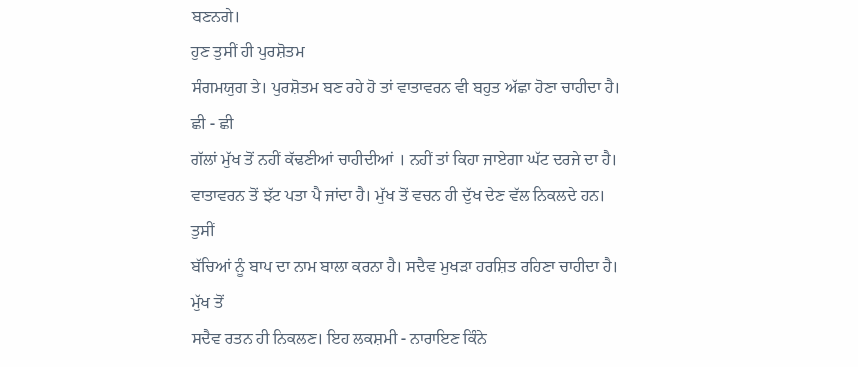ਬਣਨਗੇ।
ਹੁਣ ਤੁਸੀਂ ਹੀ ਪੁਰਸ਼ੋਤਮ
ਸੰਗਮਯੁਗ ਤੇ। ਪੁਰਸ਼ੋਤਮ ਬਣ ਰਹੇ ਹੋ ਤਾਂ ਵਾਤਾਵਰਨ ਵੀ ਬਹੁਤ ਅੱਛਾ ਹੋਣਾ ਚਾਹੀਦਾ ਹੈ। ਛੀ - ਛੀ
ਗੱਲਾਂ ਮੁੱਖ ਤੋਂ ਨਹੀਂ ਕੱਢਣੀਆਂ ਚਾਹੀਦੀਆਂ । ਨਹੀਂ ਤਾਂ ਕਿਹਾ ਜਾਏਗਾ ਘੱਟ ਦਰਜੇ ਦਾ ਹੈ।
ਵਾਤਾਵਰਨ ਤੋਂ ਝੱਟ ਪਤਾ ਪੈ ਜਾਂਦਾ ਹੈ। ਮੁੱਖ ਤੋਂ ਵਚਨ ਹੀ ਦੁੱਖ ਦੇਣ ਵੱਲ ਨਿਕਲਦੇ ਹਨ। ਤੁਸੀਂ
ਬੱਚਿਆਂ ਨੂੰ ਬਾਪ ਦਾ ਨਾਮ ਬਾਲਾ ਕਰਨਾ ਹੈ। ਸਦੈਵ ਮੁਖੜਾ ਹਰਸ਼ਿਤ ਰਹਿਣਾ ਚਾਹੀਦਾ ਹੈ। ਮੁੱਖ ਤੋਂ
ਸਦੈਵ ਰਤਨ ਹੀ ਨਿਕਲਣ। ਇਹ ਲਕਸ਼ਮੀ - ਨਾਰਾਇਣ ਕਿੰਨੇ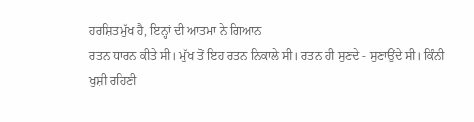ਹਰਸ਼ਿਤਮੁੱਖ ਹੈ, ਇਨ੍ਹਾਂ ਦੀ ਆਤਮਾ ਨੇ ਗਿਆਨ
ਰਤਨ ਧਾਰਨ ਕੀਤੇ ਸੀ। ਮੁੱਖ ਤੋਂ ਇਹ ਰਤਨ ਨਿਕਾਲੇ ਸੀ। ਰਤਨ ਹੀ ਸੁਣਦੇ - ਸੁਣਾਉਂਦੇ ਸੀ। ਕਿੰਨੀ
ਖੁਸ਼ੀ ਰਹਿਣੀ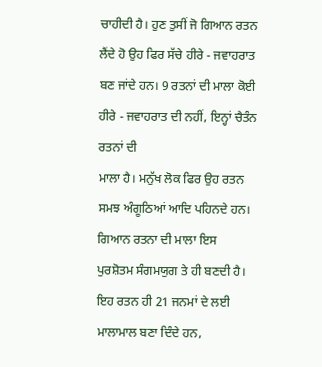ਚਾਹੀਦੀ ਹੈ। ਹੁਣ ਤੁਸੀਂ ਜੋ ਗਿਆਨ ਰਤਨ ਲੈਂਦੇ ਹੋ ਉਹ ਫਿਰ ਸੱਚੇ ਹੀਰੇ - ਜਵਾਹਰਾਤ
ਬਣ ਜਾਂਦੇ ਹਨ। 9 ਰਤਨਾਂ ਦੀ ਮਾਲਾ ਕੋਈ ਹੀਰੇ - ਜਵਾਹਰਾਤ ਦੀ ਨਹੀਂ, ਇਨ੍ਹਾਂ ਚੈਤੰਨ ਰਤਨਾਂ ਦੀ
ਮਾਲਾ ਹੈ। ਮਨੁੱਖ ਲੋਕ ਫਿਰ ਉਹ ਰਤਨ ਸਮਝ ਅੰਗੂਠਿਆਂ ਆਦਿ ਪਹਿਨਦੇ ਹਨ। ਗਿਆਨ ਰਤਨਾ ਦੀ ਮਾਲਾ ਇਸ
ਪੁਰਸ਼ੋਤਮ ਸੰਗਮਯੁਗ ਤੇ ਹੀ ਬਣਦੀ ਹੈ। ਇਹ ਰਤਨ ਹੀ 21 ਜਨਮਾਂ ਦੇ ਲਈ ਮਾਲਾਮਾਲ ਬਣਾ ਦਿੰਦੇ ਹਨ,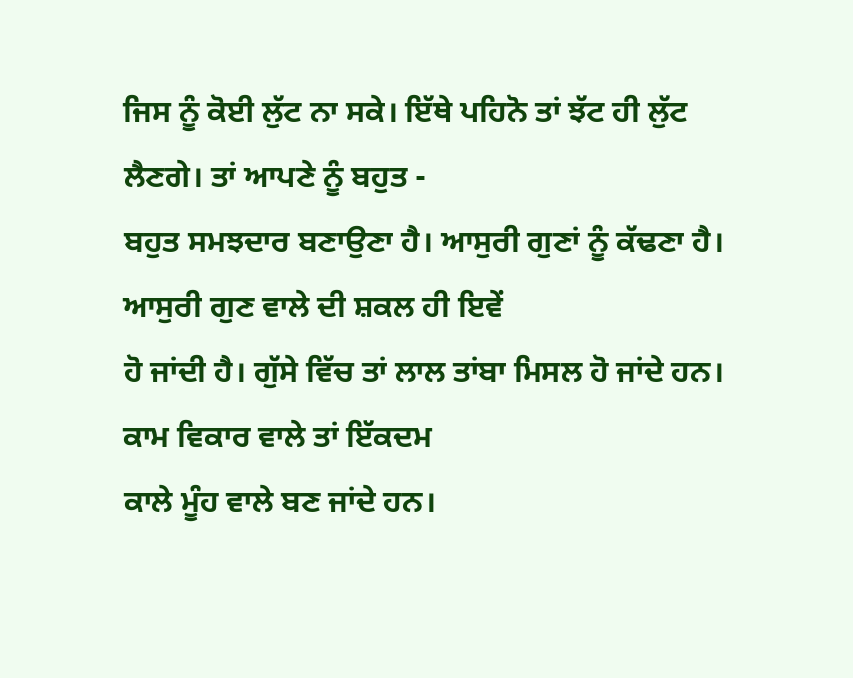ਜਿਸ ਨੂੰ ਕੋਈ ਲੁੱਟ ਨਾ ਸਕੇ। ਇੱਥੇ ਪਹਿਨੋ ਤਾਂ ਝੱਟ ਹੀ ਲੁੱਟ ਲੈਣਗੇ। ਤਾਂ ਆਪਣੇ ਨੂੰ ਬਹੁਤ -
ਬਹੁਤ ਸਮਝਦਾਰ ਬਣਾਉਣਾ ਹੈ। ਆਸੁਰੀ ਗੁਣਾਂ ਨੂੰ ਕੱਢਣਾ ਹੈ। ਆਸੁਰੀ ਗੁਣ ਵਾਲੇ ਦੀ ਸ਼ਕਲ ਹੀ ਇਵੇਂ
ਹੋ ਜਾਂਦੀ ਹੈ। ਗੁੱਸੇ ਵਿੱਚ ਤਾਂ ਲਾਲ ਤਾਂਬਾ ਮਿਸਲ ਹੋ ਜਾਂਦੇ ਹਨ। ਕਾਮ ਵਿਕਾਰ ਵਾਲੇ ਤਾਂ ਇੱਕਦਮ
ਕਾਲੇ ਮੂੰਹ ਵਾਲੇ ਬਣ ਜਾਂਦੇ ਹਨ।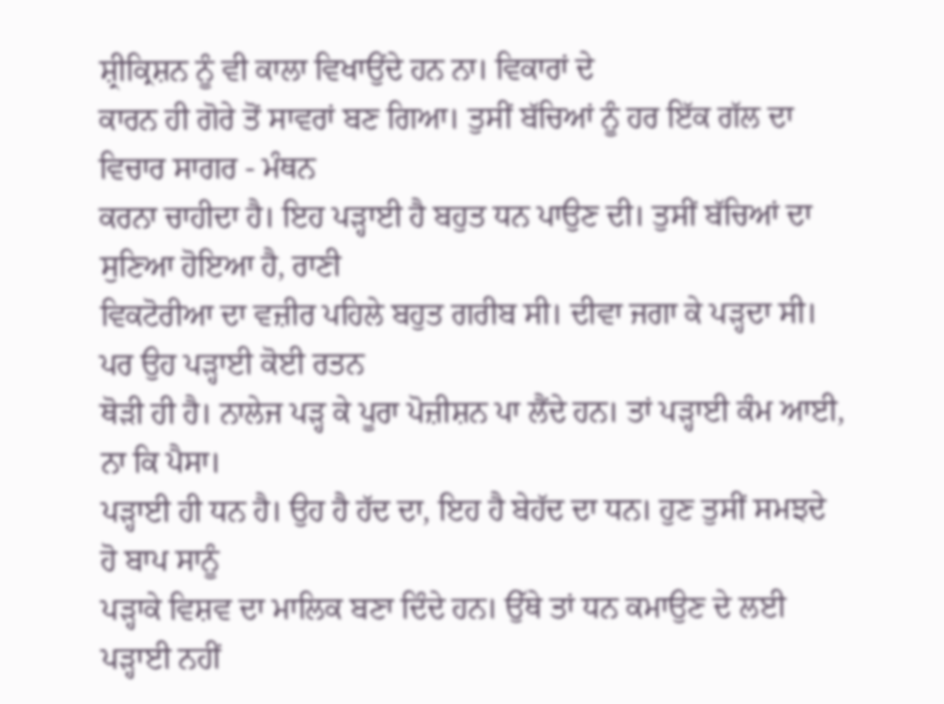ਸ਼੍ਰੀਕ੍ਰਿਸ਼ਨ ਨੂੰ ਵੀ ਕਾਲਾ ਵਿਖਾਉਂਦੇ ਹਨ ਨਾ। ਵਿਕਾਰਾਂ ਦੇ
ਕਾਰਨ ਹੀ ਗੋਰੇ ਤੋਂ ਸਾਵਰਾਂ ਬਣ ਗਿਆ। ਤੁਸੀਂ ਬੱਚਿਆਂ ਨੂੰ ਹਰ ਇੱਕ ਗੱਲ ਦਾ ਵਿਚਾਰ ਸਾਗਰ - ਮੰਥਨ
ਕਰਨਾ ਚਾਹੀਦਾ ਹੈ। ਇਹ ਪੜ੍ਹਾਈ ਹੈ ਬਹੁਤ ਧਨ ਪਾਉਣ ਦੀ। ਤੁਸੀਂ ਬੱਚਿਆਂ ਦਾ ਸੁਣਿਆ ਹੋਇਆ ਹੈ, ਰਾਣੀ
ਵਿਕਟੋਰੀਆ ਦਾ ਵਜ਼ੀਰ ਪਹਿਲੇ ਬਹੁਤ ਗਰੀਬ ਸੀ। ਦੀਵਾ ਜਗਾ ਕੇ ਪੜ੍ਹਦਾ ਸੀ। ਪਰ ਉਹ ਪੜ੍ਹਾਈ ਕੋਈ ਰਤਨ
ਥੋੜੀ ਹੀ ਹੈ। ਨਾਲੇਜ ਪੜ੍ਹ ਕੇ ਪੂਰਾ ਪੋਜ਼ੀਸ਼ਨ ਪਾ ਲੈਂਦੇ ਹਨ। ਤਾਂ ਪੜ੍ਹਾਈ ਕੰਮ ਆਈ, ਨਾ ਕਿ ਪੈਸਾ।
ਪੜ੍ਹਾਈ ਹੀ ਧਨ ਹੈ। ਉਹ ਹੈ ਹੱਦ ਦਾ, ਇਹ ਹੈ ਬੇਹੱਦ ਦਾ ਧਨ। ਹੁਣ ਤੁਸੀਂ ਸਮਝਦੇ ਹੋ ਬਾਪ ਸਾਨੂੰ
ਪੜ੍ਹਾਕੇ ਵਿਸ਼ਵ ਦਾ ਮਾਲਿਕ ਬਣਾ ਦਿੰਦੇ ਹਨ। ਉੱਥੇ ਤਾਂ ਧਨ ਕਮਾਉਣ ਦੇ ਲਈ ਪੜ੍ਹਾਈ ਨਹੀਂ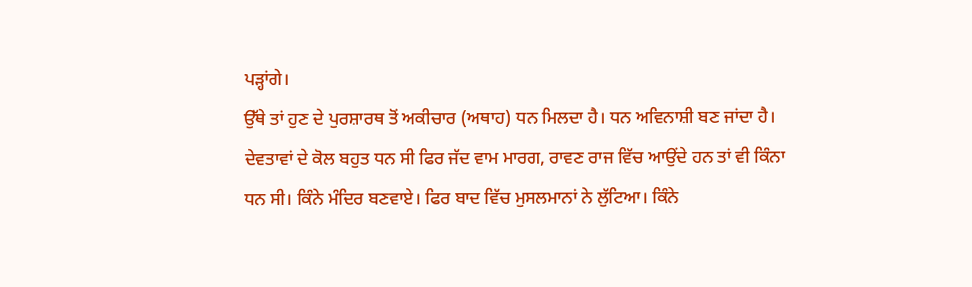ਪੜ੍ਹਾਂਗੇ।
ਉੱਥੇ ਤਾਂ ਹੁਣ ਦੇ ਪੁਰਸ਼ਾਰਥ ਤੋਂ ਅਕੀਚਾਰ (ਅਥਾਹ) ਧਨ ਮਿਲਦਾ ਹੈ। ਧਨ ਅਵਿਨਾਸ਼ੀ ਬਣ ਜਾਂਦਾ ਹੈ।
ਦੇਵਤਾਵਾਂ ਦੇ ਕੋਲ ਬਹੁਤ ਧਨ ਸੀ ਫਿਰ ਜੱਦ ਵਾਮ ਮਾਰਗ, ਰਾਵਣ ਰਾਜ ਵਿੱਚ ਆਉਂਦੇ ਹਨ ਤਾਂ ਵੀ ਕਿੰਨਾ
ਧਨ ਸੀ। ਕਿੰਨੇ ਮੰਦਿਰ ਬਣਵਾਏ। ਫਿਰ ਬਾਦ ਵਿੱਚ ਮੁਸਲਮਾਨਾਂ ਨੇ ਲੁੱਟਿਆ। ਕਿੰਨੇ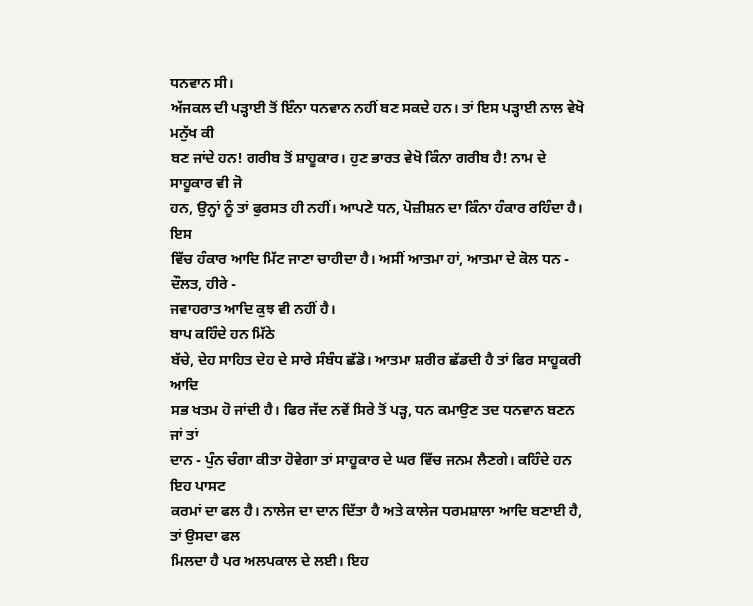ਧਨਵਾਨ ਸੀ।
ਅੱਜਕਲ ਦੀ ਪੜ੍ਹਾਈ ਤੋਂ ਇੰਨਾ ਧਨਵਾਨ ਨਹੀਂ ਬਣ ਸਕਦੇ ਹਨ। ਤਾਂ ਇਸ ਪੜ੍ਹਾਈ ਨਾਲ ਵੇਖੋ ਮਨੁੱਖ ਕੀ
ਬਣ ਜਾਂਦੇ ਹਨ! ਗਰੀਬ ਤੋਂ ਸ਼ਾਹੂਕਾਰ। ਹੁਣ ਭਾਰਤ ਵੇਖੋ ਕਿੰਨਾ ਗਰੀਬ ਹੈ! ਨਾਮ ਦੇ ਸਾਹੂਕਾਰ ਵੀ ਜੋ
ਹਨ, ਉਨ੍ਹਾਂ ਨੂੰ ਤਾਂ ਫੁਰਸਤ ਹੀ ਨਹੀਂ। ਆਪਣੇ ਧਨ, ਪੋਜ਼ੀਸ਼ਨ ਦਾ ਕਿੰਨਾ ਹੰਕਾਰ ਰਹਿੰਦਾ ਹੈ। ਇਸ
ਵਿੱਚ ਹੰਕਾਰ ਆਦਿ ਮਿੱਟ ਜਾਣਾ ਚਾਹੀਦਾ ਹੈ। ਅਸੀਂ ਆਤਮਾ ਹਾਂ, ਆਤਮਾ ਦੇ ਕੋਲ ਧਨ - ਦੌਲਤ, ਹੀਰੇ -
ਜਵਾਹਰਾਤ ਆਦਿ ਕੁਝ ਵੀ ਨਹੀਂ ਹੈ।
ਬਾਪ ਕਹਿੰਦੇ ਹਨ ਮਿੱਠੇ
ਬੱਚੇ, ਦੇਹ ਸਾਹਿਤ ਦੇਹ ਦੇ ਸਾਰੇ ਸੰਬੰਧ ਛੱਡੋ। ਆਤਮਾ ਸ਼ਰੀਰ ਛੱਡਦੀ ਹੈ ਤਾਂ ਫਿਰ ਸਾਹੂਕਰੀ ਆਦਿ
ਸਭ ਖਤਮ ਹੋ ਜਾਂਦੀ ਹੈ। ਫਿਰ ਜੱਦ ਨਵੇਂ ਸਿਰੇ ਤੋਂ ਪੜ੍ਹ, ਧਨ ਕਮਾਉਣ ਤਦ ਧਨਵਾਨ ਬਣਨ ਜਾਂ ਤਾਂ
ਦਾਨ - ਪੁੰਨ ਚੰਗਾ ਕੀਤਾ ਹੋਵੇਗਾ ਤਾਂ ਸਾਹੂਕਾਰ ਦੇ ਘਰ ਵਿੱਚ ਜਨਮ ਲੈਣਗੇ। ਕਹਿੰਦੇ ਹਨ ਇਹ ਪਾਸਟ
ਕਰਮਾਂ ਦਾ ਫਲ ਹੈ। ਨਾਲੇਜ ਦਾ ਦਾਨ ਦਿੱਤਾ ਹੈ ਅਤੇ ਕਾਲੇਜ ਧਰਮਸ਼ਾਲਾ ਆਦਿ ਬਣਾਈ ਹੈ, ਤਾਂ ਉਸਦਾ ਫਲ
ਮਿਲਦਾ ਹੈ ਪਰ ਅਲਪਕਾਲ ਦੇ ਲਈ। ਇਹ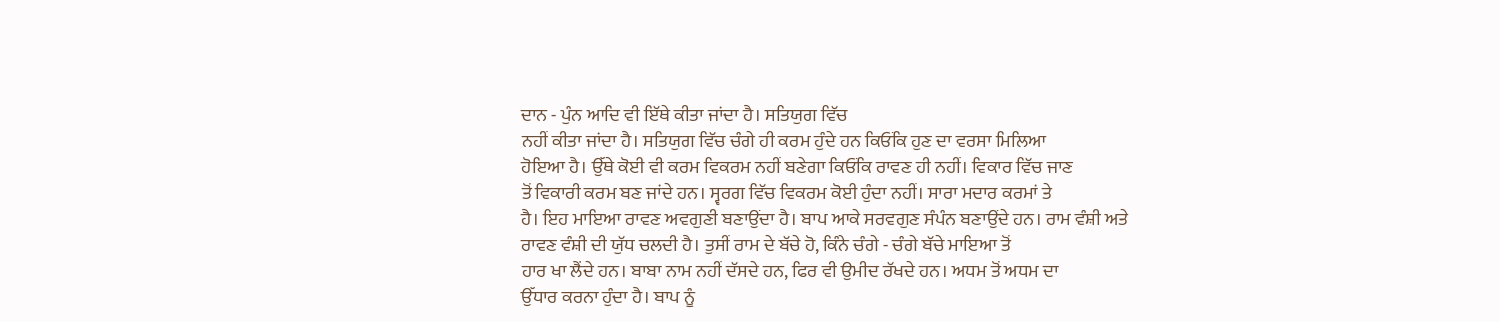ਦਾਨ - ਪੁੰਨ ਆਦਿ ਵੀ ਇੱਥੇ ਕੀਤਾ ਜਾਂਦਾ ਹੈ। ਸਤਿਯੁਗ ਵਿੱਚ
ਨਹੀਂ ਕੀਤਾ ਜਾਂਦਾ ਹੈ। ਸਤਿਯੁਗ ਵਿੱਚ ਚੰਗੇ ਹੀ ਕਰਮ ਹੁੰਦੇ ਹਨ ਕਿਓਂਕਿ ਹੁਣ ਦਾ ਵਰਸਾ ਮਿਲਿਆ
ਹੋਇਆ ਹੈ। ਉੱਥੇ ਕੋਈ ਵੀ ਕਰਮ ਵਿਕਰਮ ਨਹੀਂ ਬਣੇਗਾ ਕਿਓਂਕਿ ਰਾਵਣ ਹੀ ਨਹੀਂ। ਵਿਕਾਰ ਵਿੱਚ ਜਾਣ
ਤੋਂ ਵਿਕਾਰੀ ਕਰਮ ਬਣ ਜਾਂਦੇ ਹਨ। ਸ੍ਵਰਗ ਵਿੱਚ ਵਿਕਰਮ ਕੋਈ ਹੁੰਦਾ ਨਹੀਂ। ਸਾਰਾ ਮਦਾਰ ਕਰਮਾਂ ਤੇ
ਹੈ। ਇਹ ਮਾਇਆ ਰਾਵਣ ਅਵਗੁਣੀ ਬਣਾਉਂਦਾ ਹੈ। ਬਾਪ ਆਕੇ ਸਰਵਗੁਣ ਸੰਪੰਨ ਬਣਾਉਂਦੇ ਹਨ। ਰਾਮ ਵੰਸ਼ੀ ਅਤੇ
ਰਾਵਣ ਵੰਸ਼ੀ ਦੀ ਯੁੱਧ ਚਲਦੀ ਹੈ। ਤੁਸੀਂ ਰਾਮ ਦੇ ਬੱਚੇ ਹੋ, ਕਿੰਨੇ ਚੰਗੇ - ਚੰਗੇ ਬੱਚੇ ਮਾਇਆ ਤੋਂ
ਹਾਰ ਖਾ ਲੈਂਦੇ ਹਨ। ਬਾਬਾ ਨਾਮ ਨਹੀਂ ਦੱਸਦੇ ਹਨ, ਫਿਰ ਵੀ ਉਮੀਦ ਰੱਖਦੇ ਹਨ। ਅਧਮ ਤੋਂ ਅਧਮ ਦਾ
ਉੱਧਾਰ ਕਰਨਾ ਹੁੰਦਾ ਹੈ। ਬਾਪ ਨੂੰ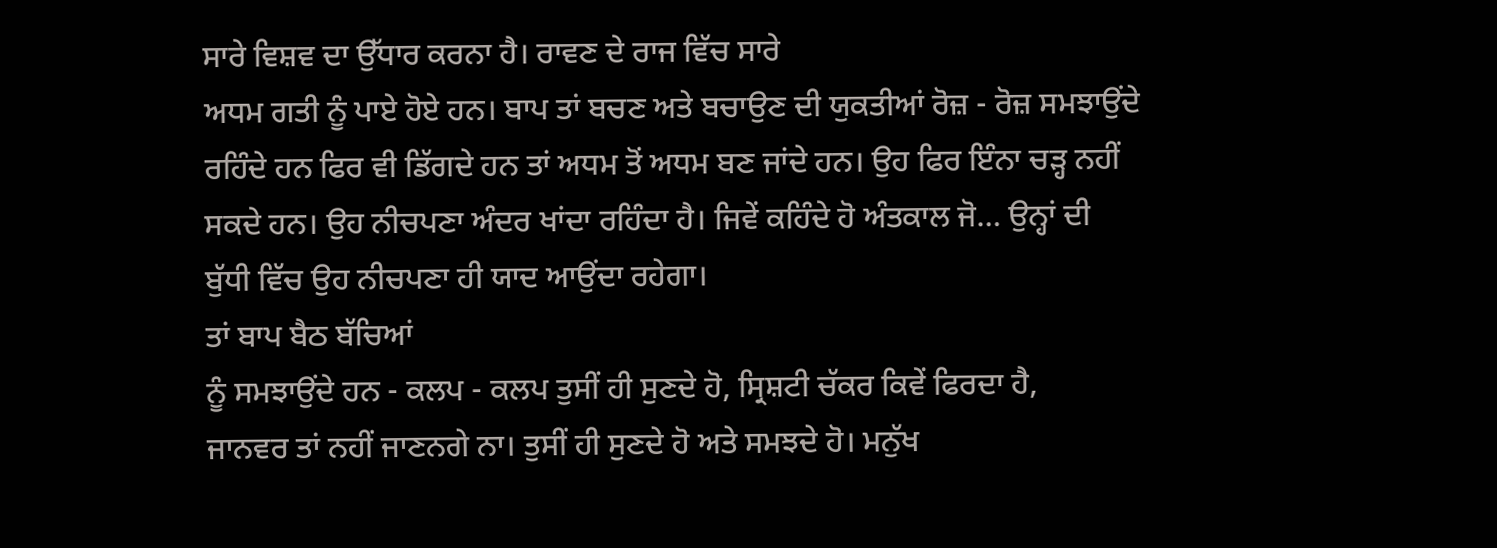ਸਾਰੇ ਵਿਸ਼ਵ ਦਾ ਉੱਧਾਰ ਕਰਨਾ ਹੈ। ਰਾਵਣ ਦੇ ਰਾਜ ਵਿੱਚ ਸਾਰੇ
ਅਧਮ ਗਤੀ ਨੂੰ ਪਾਏ ਹੋਏ ਹਨ। ਬਾਪ ਤਾਂ ਬਚਣ ਅਤੇ ਬਚਾਉਣ ਦੀ ਯੁਕਤੀਆਂ ਰੋਜ਼ - ਰੋਜ਼ ਸਮਝਾਉਂਦੇ
ਰਹਿੰਦੇ ਹਨ ਫਿਰ ਵੀ ਡਿੱਗਦੇ ਹਨ ਤਾਂ ਅਧਮ ਤੋਂ ਅਧਮ ਬਣ ਜਾਂਦੇ ਹਨ। ਉਹ ਫਿਰ ਇੰਨਾ ਚੜ੍ਹ ਨਹੀਂ
ਸਕਦੇ ਹਨ। ਉਹ ਨੀਚਪਣਾ ਅੰਦਰ ਖਾਂਦਾ ਰਹਿੰਦਾ ਹੈ। ਜਿਵੇਂ ਕਹਿੰਦੇ ਹੋ ਅੰਤਕਾਲ ਜੋ… ਉਨ੍ਹਾਂ ਦੀ
ਬੁੱਧੀ ਵਿੱਚ ਉਹ ਨੀਚਪਣਾ ਹੀ ਯਾਦ ਆਉਂਦਾ ਰਹੇਗਾ।
ਤਾਂ ਬਾਪ ਬੈਠ ਬੱਚਿਆਂ
ਨੂੰ ਸਮਝਾਉਂਦੇ ਹਨ - ਕਲਪ - ਕਲਪ ਤੁਸੀਂ ਹੀ ਸੁਣਦੇ ਹੋ, ਸ੍ਰਿਸ਼ਟੀ ਚੱਕਰ ਕਿਵੇਂ ਫਿਰਦਾ ਹੈ,
ਜਾਨਵਰ ਤਾਂ ਨਹੀਂ ਜਾਣਨਗੇ ਨਾ। ਤੁਸੀਂ ਹੀ ਸੁਣਦੇ ਹੋ ਅਤੇ ਸਮਝਦੇ ਹੋ। ਮਨੁੱਖ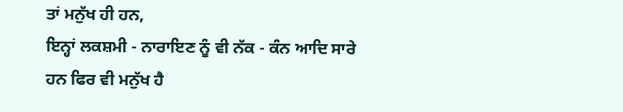ਤਾਂ ਮਨੁੱਖ ਹੀ ਹਨ,
ਇਨ੍ਹਾਂ ਲਕਸ਼ਮੀ - ਨਾਰਾਇਣ ਨੂੰ ਵੀ ਨੱਕ - ਕੰਨ ਆਦਿ ਸਾਰੇ ਹਨ ਫਿਰ ਵੀ ਮਨੁੱਖ ਹੈ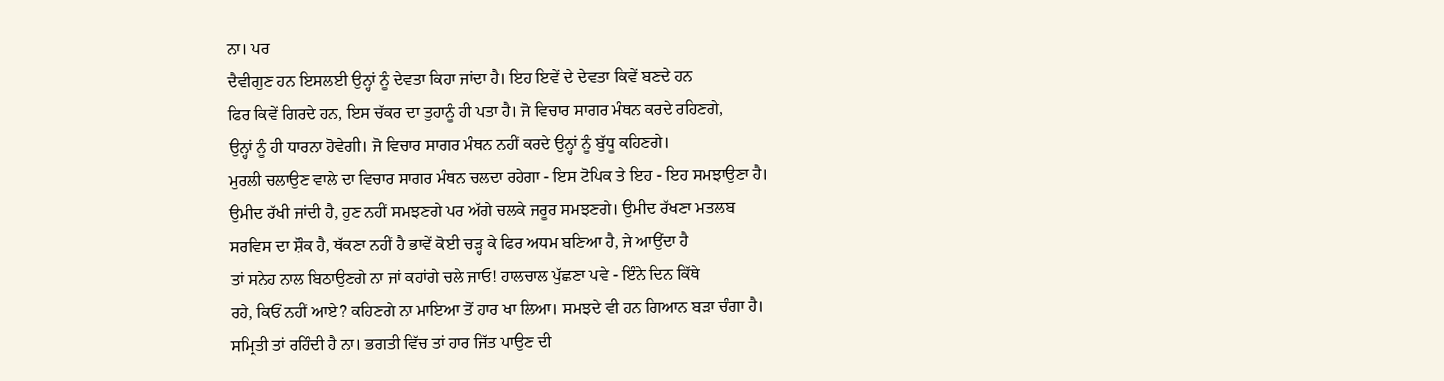ਨਾ। ਪਰ
ਦੈਵੀਗੁਣ ਹਨ ਇਸਲਈ ਉਨ੍ਹਾਂ ਨੂੰ ਦੇਵਤਾ ਕਿਹਾ ਜਾਂਦਾ ਹੈ। ਇਹ ਇਵੇਂ ਦੇ ਦੇਵਤਾ ਕਿਵੇਂ ਬਣਦੇ ਹਨ
ਫਿਰ ਕਿਵੇਂ ਗਿਰਦੇ ਹਨ, ਇਸ ਚੱਕਰ ਦਾ ਤੁਹਾਨੂੰ ਹੀ ਪਤਾ ਹੈ। ਜੋ ਵਿਚਾਰ ਸਾਗਰ ਮੰਥਨ ਕਰਦੇ ਰਹਿਣਗੇ,
ਉਨ੍ਹਾਂ ਨੂੰ ਹੀ ਧਾਰਨਾ ਹੋਵੇਗੀ। ਜੋ ਵਿਚਾਰ ਸਾਗਰ ਮੰਥਨ ਨਹੀਂ ਕਰਦੇ ਉਨ੍ਹਾਂ ਨੂੰ ਬੁੱਧੂ ਕਹਿਣਗੇ।
ਮੁਰਲੀ ਚਲਾਉਣ ਵਾਲੇ ਦਾ ਵਿਚਾਰ ਸਾਗਰ ਮੰਥਨ ਚਲਦਾ ਰਹੇਗਾ - ਇਸ ਟੋਪਿਕ ਤੇ ਇਹ - ਇਹ ਸਮਝਾਉਣਾ ਹੈ।
ਉਮੀਦ ਰੱਖੀ ਜਾਂਦੀ ਹੈ, ਹੁਣ ਨਹੀਂ ਸਮਝਣਗੇ ਪਰ ਅੱਗੇ ਚਲਕੇ ਜਰੂਰ ਸਮਝਣਗੇ। ਉਮੀਦ ਰੱਖਣਾ ਮਤਲਬ
ਸਰਵਿਸ ਦਾ ਸ਼ੌਕ ਹੈ, ਥੱਕਣਾ ਨਹੀਂ ਹੈ ਭਾਵੇਂ ਕੋਈ ਚੜ੍ਹ ਕੇ ਫਿਰ ਅਧਮ ਬਣਿਆ ਹੈ, ਜੇ ਆਉਂਦਾ ਹੈ
ਤਾਂ ਸਨੇਹ ਨਾਲ ਬਿਠਾਉਣਗੇ ਨਾ ਜਾਂ ਕਹਾਂਗੇ ਚਲੇ ਜਾਓ! ਹਾਲਚਾਲ ਪੁੱਛਣਾ ਪਵੇ - ਇੰਨੇ ਦਿਨ ਕਿੱਥੇ
ਰਹੇ, ਕਿਓਂ ਨਹੀਂ ਆਏ? ਕਹਿਣਗੇ ਨਾ ਮਾਇਆ ਤੋਂ ਹਾਰ ਖਾ ਲਿਆ। ਸਮਝਦੇ ਵੀ ਹਨ ਗਿਆਨ ਬੜਾ ਚੰਗਾ ਹੈ।
ਸਮ੍ਰਿਤੀ ਤਾਂ ਰਹਿੰਦੀ ਹੈ ਨਾ। ਭਗਤੀ ਵਿੱਚ ਤਾਂ ਹਾਰ ਜਿੱਤ ਪਾਉਣ ਦੀ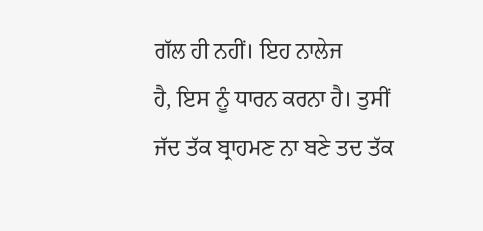ਗੱਲ ਹੀ ਨਹੀਂ। ਇਹ ਨਾਲੇਜ
ਹੈ, ਇਸ ਨੂੰ ਧਾਰਨ ਕਰਨਾ ਹੈ। ਤੁਸੀਂ ਜੱਦ ਤੱਕ ਬ੍ਰਾਹਮਣ ਨਾ ਬਣੇ ਤਦ ਤੱਕ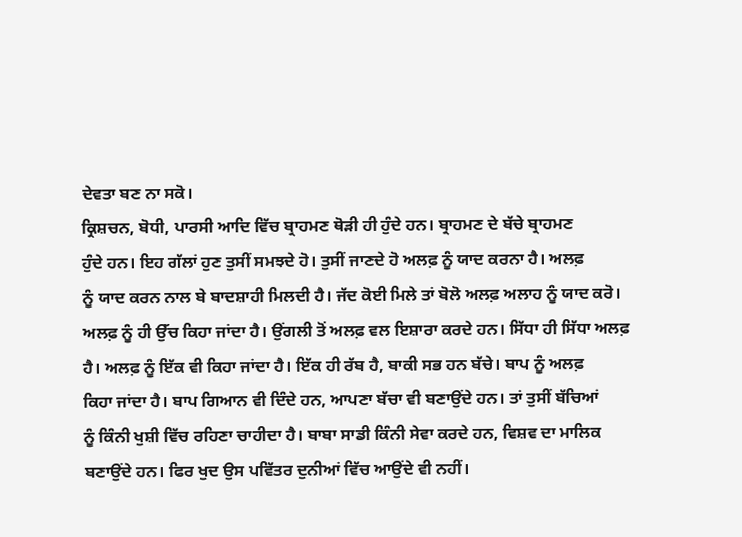ਦੇਵਤਾ ਬਣ ਨਾ ਸਕੋ।
ਕ੍ਰਿਸ਼ਚਨ, ਬੋਧੀ, ਪਾਰਸੀ ਆਦਿ ਵਿੱਚ ਬ੍ਰਾਹਮਣ ਥੋੜੀ ਹੀ ਹੁੰਦੇ ਹਨ। ਬ੍ਰਾਹਮਣ ਦੇ ਬੱਚੇ ਬ੍ਰਾਹਮਣ
ਹੁੰਦੇ ਹਨ। ਇਹ ਗੱਲਾਂ ਹੁਣ ਤੁਸੀਂ ਸਮਝਦੇ ਹੋ। ਤੁਸੀਂ ਜਾਣਦੇ ਹੋ ਅਲਫ਼ ਨੂੰ ਯਾਦ ਕਰਨਾ ਹੈ। ਅਲਫ਼
ਨੂੰ ਯਾਦ ਕਰਨ ਨਾਲ ਬੇ ਬਾਦਸ਼ਾਹੀ ਮਿਲਦੀ ਹੈ। ਜੱਦ ਕੋਈ ਮਿਲੇ ਤਾਂ ਬੋਲੋ ਅਲਫ਼ ਅਲਾਹ ਨੂੰ ਯਾਦ ਕਰੋ।
ਅਲਫ਼ ਨੂੰ ਹੀ ਉੱਚ ਕਿਹਾ ਜਾਂਦਾ ਹੈ। ਉਂਗਲੀ ਤੋਂ ਅਲਫ਼ ਵਲ ਇਸ਼ਾਰਾ ਕਰਦੇ ਹਨ। ਸਿੱਧਾ ਹੀ ਸਿੱਧਾ ਅਲਫ਼
ਹੈ। ਅਲਫ਼ ਨੂੰ ਇੱਕ ਵੀ ਕਿਹਾ ਜਾਂਦਾ ਹੈ। ਇੱਕ ਹੀ ਰੱਬ ਹੈ, ਬਾਕੀ ਸਭ ਹਨ ਬੱਚੇ। ਬਾਪ ਨੂੰ ਅਲਫ਼
ਕਿਹਾ ਜਾਂਦਾ ਹੈ। ਬਾਪ ਗਿਆਨ ਵੀ ਦਿੰਦੇ ਹਨ, ਆਪਣਾ ਬੱਚਾ ਵੀ ਬਣਾਉਂਦੇ ਹਨ। ਤਾਂ ਤੁਸੀਂ ਬੱਚਿਆਂ
ਨੂੰ ਕਿੰਨੀ ਖੁਸ਼ੀ ਵਿੱਚ ਰਹਿਣਾ ਚਾਹੀਦਾ ਹੈ। ਬਾਬਾ ਸਾਡੀ ਕਿੰਨੀ ਸੇਵਾ ਕਰਦੇ ਹਨ, ਵਿਸ਼ਵ ਦਾ ਮਾਲਿਕ
ਬਣਾਉਂਦੇ ਹਨ। ਫਿਰ ਖੁਦ ਉਸ ਪਵਿੱਤਰ ਦੁਨੀਆਂ ਵਿੱਚ ਆਉਂਦੇ ਵੀ ਨਹੀਂ।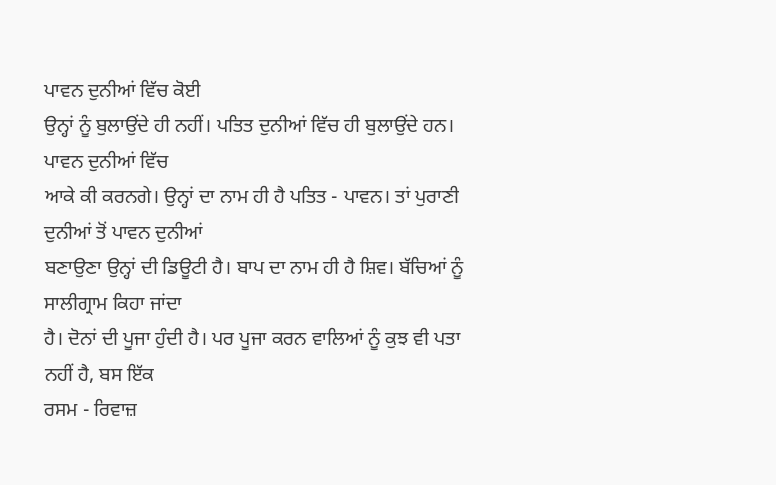ਪਾਵਨ ਦੁਨੀਆਂ ਵਿੱਚ ਕੋਈ
ਉਨ੍ਹਾਂ ਨੂੰ ਬੁਲਾਉਂਦੇ ਹੀ ਨਹੀਂ। ਪਤਿਤ ਦੁਨੀਆਂ ਵਿੱਚ ਹੀ ਬੁਲਾਉਂਦੇ ਹਨ। ਪਾਵਨ ਦੁਨੀਆਂ ਵਿੱਚ
ਆਕੇ ਕੀ ਕਰਨਗੇ। ਉਨ੍ਹਾਂ ਦਾ ਨਾਮ ਹੀ ਹੈ ਪਤਿਤ - ਪਾਵਨ। ਤਾਂ ਪੁਰਾਣੀ ਦੁਨੀਆਂ ਤੋਂ ਪਾਵਨ ਦੁਨੀਆਂ
ਬਣਾਉਣਾ ਉਨ੍ਹਾਂ ਦੀ ਡਿਊਟੀ ਹੈ। ਬਾਪ ਦਾ ਨਾਮ ਹੀ ਹੈ ਸ਼ਿਵ। ਬੱਚਿਆਂ ਨੂੰ ਸਾਲੀਗ੍ਰਾਮ ਕਿਹਾ ਜਾਂਦਾ
ਹੈ। ਦੋਨਾਂ ਦੀ ਪੂਜਾ ਹੁੰਦੀ ਹੈ। ਪਰ ਪੂਜਾ ਕਰਨ ਵਾਲਿਆਂ ਨੂੰ ਕੁਝ ਵੀ ਪਤਾ ਨਹੀਂ ਹੈ, ਬਸ ਇੱਕ
ਰਸਮ - ਰਿਵਾਜ਼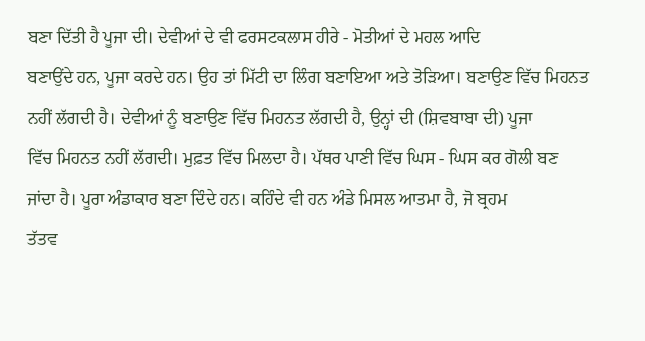ਬਣਾ ਦਿੱਤੀ ਹੈ ਪੂਜਾ ਦੀ। ਦੇਵੀਆਂ ਦੇ ਵੀ ਫਰਸਟਕਲਾਸ ਹੀਰੇ - ਮੋਤੀਆਂ ਦੇ ਮਹਲ ਆਦਿ
ਬਣਾਉਂਦੇ ਹਨ, ਪੂਜਾ ਕਰਦੇ ਹਨ। ਉਹ ਤਾਂ ਮਿੱਟੀ ਦਾ ਲਿੰਗ ਬਣਾਇਆ ਅਤੇ ਤੋੜਿਆ। ਬਣਾਉਣ ਵਿੱਚ ਮਿਹਨਤ
ਨਹੀਂ ਲੱਗਦੀ ਹੈ। ਦੇਵੀਆਂ ਨੂੰ ਬਣਾਉਣ ਵਿੱਚ ਮਿਹਨਤ ਲੱਗਦੀ ਹੈ, ਉਨ੍ਹਾਂ ਦੀ (ਸ਼ਿਵਬਾਬਾ ਦੀ) ਪੂਜਾ
ਵਿੱਚ ਮਿਹਨਤ ਨਹੀਂ ਲੱਗਦੀ। ਮੁਫ਼ਤ ਵਿੱਚ ਮਿਲਦਾ ਹੈ। ਪੱਥਰ ਪਾਣੀ ਵਿੱਚ ਘਿਸ - ਘਿਸ ਕਰ ਗੋਲੀ ਬਣ
ਜਾਂਦਾ ਹੈ। ਪੂਰਾ ਅੰਡਾਕਾਰ ਬਣਾ ਦਿੰਦੇ ਹਨ। ਕਹਿੰਦੇ ਵੀ ਹਨ ਅੰਡੇ ਮਿਸਲ ਆਤਮਾ ਹੈ, ਜੋ ਬ੍ਰਹਮ
ਤੱਤਵ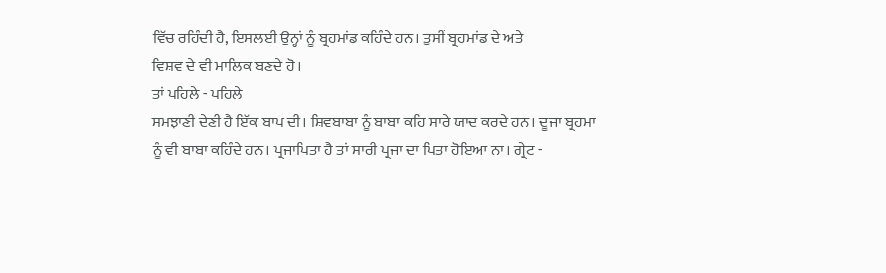ਵਿੱਚ ਰਹਿੰਦੀ ਹੈ, ਇਸਲਈ ਉਨ੍ਹਾਂ ਨੂੰ ਬ੍ਰਹਮਾਂਡ ਕਹਿੰਦੇ ਹਨ। ਤੁਸੀਂ ਬ੍ਰਹਮਾਂਡ ਦੇ ਅਤੇ
ਵਿਸ਼ਵ ਦੇ ਵੀ ਮਾਲਿਕ ਬਣਦੇ ਹੋ।
ਤਾਂ ਪਹਿਲੇ - ਪਹਿਲੇ
ਸਮਝਾਣੀ ਦੇਣੀ ਹੈ ਇੱਕ ਬਾਪ ਦੀ। ਸ਼ਿਵਬਾਬਾ ਨੂੰ ਬਾਬਾ ਕਹਿ ਸਾਰੇ ਯਾਦ ਕਰਦੇ ਹਨ। ਦੂਜਾ ਬ੍ਰਹਮਾ
ਨੂੰ ਵੀ ਬਾਬਾ ਕਹਿੰਦੇ ਹਨ। ਪ੍ਰਜਾਪਿਤਾ ਹੈ ਤਾਂ ਸਾਰੀ ਪ੍ਰਜਾ ਦਾ ਪਿਤਾ ਹੋਇਆ ਨਾ। ਗ੍ਰੇਟ -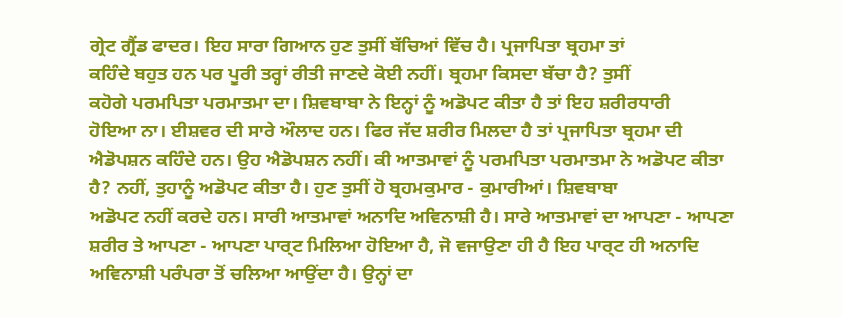ਗ੍ਰੇਟ ਗ੍ਰੈਂਡ ਫਾਦਰ। ਇਹ ਸਾਰਾ ਗਿਆਨ ਹੁਣ ਤੁਸੀਂ ਬੱਚਿਆਂ ਵਿੱਚ ਹੈ। ਪ੍ਰਜਾਪਿਤਾ ਬ੍ਰਹਮਾ ਤਾਂ
ਕਹਿੰਦੇ ਬਹੁਤ ਹਨ ਪਰ ਪੂਰੀ ਤਰ੍ਹਾਂ ਰੀਤੀ ਜਾਣਦੇ ਕੋਈ ਨਹੀਂ। ਬ੍ਰਹਮਾ ਕਿਸਦਾ ਬੱਚਾ ਹੈ? ਤੁਸੀਂ
ਕਹੋਗੇ ਪਰਮਪਿਤਾ ਪਰਮਾਤਮਾ ਦਾ। ਸ਼ਿਵਬਾਬਾ ਨੇ ਇਨ੍ਹਾਂ ਨੂੰ ਅਡੋਪਟ ਕੀਤਾ ਹੈ ਤਾਂ ਇਹ ਸ਼ਰੀਰਧਾਰੀ
ਹੋਇਆ ਨਾ। ਈਸ਼ਵਰ ਦੀ ਸਾਰੇ ਔਲਾਦ ਹਨ। ਫਿਰ ਜੱਦ ਸ਼ਰੀਰ ਮਿਲਦਾ ਹੈ ਤਾਂ ਪ੍ਰਜਾਪਿਤਾ ਬ੍ਰਹਮਾ ਦੀ
ਐਡੋਪਸ਼ਨ ਕਹਿੰਦੇ ਹਨ। ਉਹ ਐਡੋਪਸ਼ਨ ਨਹੀਂ। ਕੀ ਆਤਮਾਵਾਂ ਨੂੰ ਪਰਮਪਿਤਾ ਪਰਮਾਤਮਾ ਨੇ ਅਡੋਪਟ ਕੀਤਾ
ਹੈ? ਨਹੀਂ, ਤੁਹਾਨੂੰ ਅਡੋਪਟ ਕੀਤਾ ਹੈ। ਹੁਣ ਤੁਸੀਂ ਹੋ ਬ੍ਰਹਮਕੁਮਾਰ - ਕੁਮਾਰੀਆਂ। ਸ਼ਿਵਬਾਬਾ
ਅਡੋਪਟ ਨਹੀਂ ਕਰਦੇ ਹਨ। ਸਾਰੀ ਆਤਮਾਵਾਂ ਅਨਾਦਿ ਅਵਿਨਾਸ਼ੀ ਹੈ। ਸਾਰੇ ਆਤਮਾਵਾਂ ਦਾ ਆਪਣਾ - ਆਪਣਾ
ਸ਼ਰੀਰ ਤੇ ਆਪਣਾ - ਆਪਣਾ ਪਾਰ੍ਟ ਮਿਲਿਆ ਹੋਇਆ ਹੈ, ਜੋ ਵਜਾਉਣਾ ਹੀ ਹੈ ਇਹ ਪਾਰ੍ਟ ਹੀ ਅਨਾਦਿ
ਅਵਿਨਾਸ਼ੀ ਪਰੰਪਰਾ ਤੋਂ ਚਲਿਆ ਆਉਂਦਾ ਹੈ। ਉਨ੍ਹਾਂ ਦਾ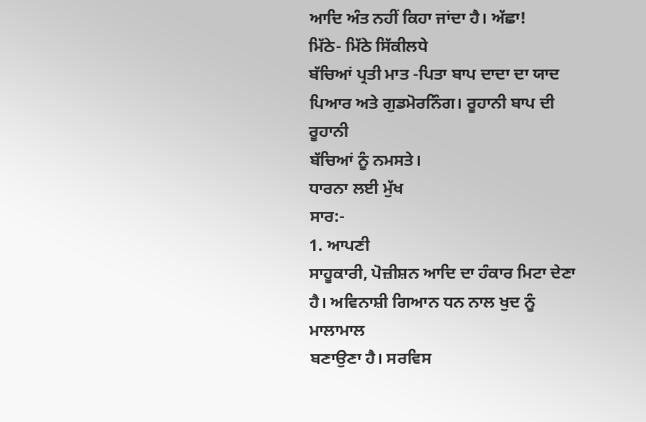ਆਦਿ ਅੰਤ ਨਹੀਂ ਕਿਹਾ ਜਾਂਦਾ ਹੈ। ਅੱਛਾ!
ਮਿੱਠੇ- ਮਿੱਠੇ ਸਿੱਕੀਲਧੇ
ਬੱਚਿਆਂ ਪ੍ਰਤੀ ਮਾਤ -ਪਿਤਾ ਬਾਪ ਦਾਦਾ ਦਾ ਯਾਦ ਪਿਆਰ ਅਤੇ ਗੁਡਮੋਰਨਿੰਗ। ਰੂਹਾਨੀ ਬਾਪ ਦੀ ਰੂਹਾਨੀ
ਬੱਚਿਆਂ ਨੂੰ ਨਮਸਤੇ।
ਧਾਰਨਾ ਲਈ ਮੁੱਖ
ਸਾਰ:-
1. ਆਪਣੀ
ਸਾਹੂਕਾਰੀ, ਪੋਜ਼ੀਸ਼ਨ ਆਦਿ ਦਾ ਹੰਕਾਰ ਮਿਟਾ ਦੇਣਾ ਹੈ। ਅਵਿਨਾਸ਼ੀ ਗਿਆਨ ਧਨ ਨਾਲ ਖੁਦ ਨੂੰ ਮਾਲਾਮਾਲ
ਬਣਾਉਣਾ ਹੈ। ਸਰਵਿਸ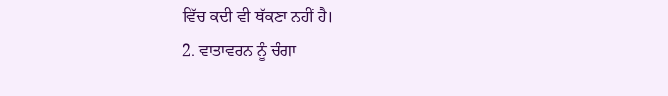ਵਿੱਚ ਕਦੀ ਵੀ ਥੱਕਣਾ ਨਹੀਂ ਹੈ।
2. ਵਾਤਾਵਰਨ ਨੂੰ ਚੰਗਾ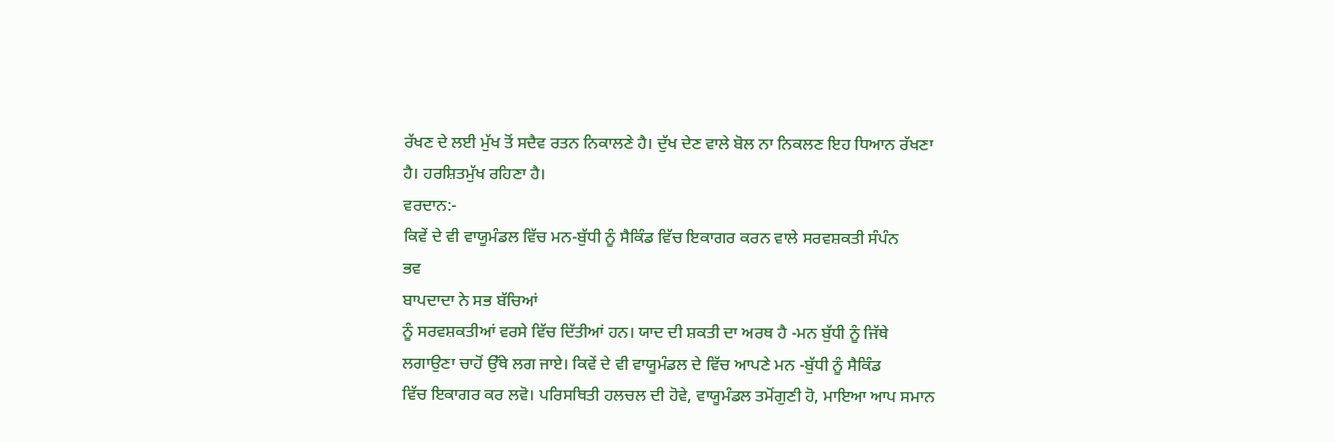ਰੱਖਣ ਦੇ ਲਈ ਮੁੱਖ ਤੋਂ ਸਦੈਵ ਰਤਨ ਨਿਕਾਲਣੇ ਹੈ। ਦੁੱਖ ਦੇਣ ਵਾਲੇ ਬੋਲ ਨਾ ਨਿਕਲਣ ਇਹ ਧਿਆਨ ਰੱਖਣਾ
ਹੈ। ਹਰਸ਼ਿਤਮੁੱਖ ਰਹਿਣਾ ਹੈ।
ਵਰਦਾਨ:-
ਕਿਵੇਂ ਦੇ ਵੀ ਵਾਯੂਮੰਡਲ ਵਿੱਚ ਮਨ-ਬੁੱਧੀ ਨੂੰ ਸੈਕਿੰਡ ਵਿੱਚ ਇਕਾਗਰ ਕਰਨ ਵਾਲੇ ਸਰਵਸ਼ਕਤੀ ਸੰਪੰਨ
ਭਵ
ਬਾਪਦਾਦਾ ਨੇ ਸਭ ਬੱਚਿਆਂ
ਨੂੰ ਸਰਵਸ਼ਕਤੀਆਂ ਵਰਸੇ ਵਿੱਚ ਦਿੱਤੀਆਂ ਹਨ। ਯਾਦ ਦੀ ਸ਼ਕਤੀ ਦਾ ਅਰਥ ਹੈ -ਮਨ ਬੁੱਧੀ ਨੂੰ ਜਿੱਥੇ
ਲਗਾਉਣਾ ਚਾਹੋਂ ਉੱਥੇ ਲਗ ਜਾਏ। ਕਿਵੇਂ ਦੇ ਵੀ ਵਾਯੂਮੰਡਲ ਦੇ ਵਿੱਚ ਆਪਣੇ ਮਨ -ਬੁੱਧੀ ਨੂੰ ਸੈਕਿੰਡ
ਵਿੱਚ ਇਕਾਗਰ ਕਰ ਲਵੋ। ਪਰਿਸਥਿਤੀ ਹਲਚਲ ਦੀ ਹੋਵੇ, ਵਾਯੂਮੰਡਲ ਤਮੋਂਗੁਣੀ ਹੋ, ਮਾਇਆ ਆਪ ਸਮਾਨ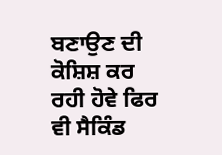ਬਣਾਉਣ ਦੀ ਕੋਸ਼ਿਸ਼ ਕਰ ਰਹੀ ਹੋਵੇ ਫਿਰ ਵੀ ਸੈਕਿੰਡ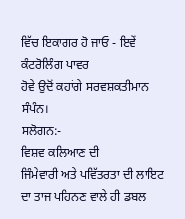ਵਿੱਚ ਇਕਾਗਰ ਹੋ ਜਾਓ - ਇਵੇਂ ਕੰਟਰੋਲਿੰਗ ਪਾਵਰ
ਹੋਵੇ ਉਦੋਂ ਕਹਾਂਗੇ ਸਰਵਸ਼ਕਤੀਮਾਨ ਸੰਪੰਨ।
ਸਲੋਗਨ:-
ਵਿਸ਼ਵ ਕਲਿਆਣ ਦੀ
ਜਿੰਮੇਵਾਰੀ ਅਤੇ ਪਵਿੱਤਰਤਾ ਦੀ ਲਾਇਟ ਦਾ ਤਾਜ ਪਹਿਨਣ ਵਾਲੇ ਹੀ ਡਬਲ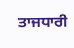ਤਾਜਧਾਰੀ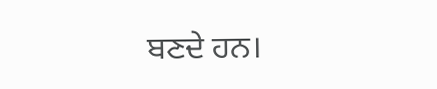ਬਣਦੇ ਹਨ।